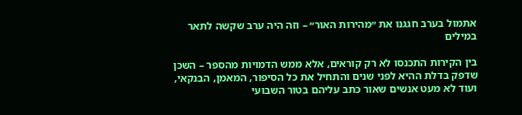אתמול בערב חגגנו את ״מהירות האור״ – וזה היה ערב שקשה לתאר במילים

בין הקירות התכנסו לא רק קוראים, אלא ממש הדמויות מהספר – השכן שדפק בדלת ההיא לפני שנים והתחיל את כל הסיפור, המאמן, הבנקאי, ועוד לא מעט אנשים שאור כתב עליהם בטור השבועי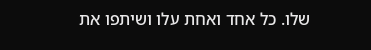שלו. כל אחד ואחת עלו ושיתפו את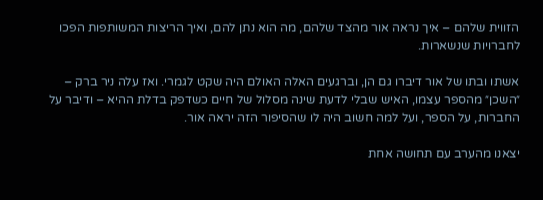הזווית שלהם – איך נראה אור מהצד שלהם, מה הוא נתן להם, ואיך הריצות המשותפות הפכו לחברויות שנשארות.

אשתו ובתו של אור דיברו גם הן, וברגעים האלה האולם היה שקט לגמרי. ואז עלה ניר ברק – ״השכן״ מהספר עצמו, האיש שבלי לדעת שינה מסלול של חיים כשדפק בדלת ההיא – ודיבר על החברות, על הספר, ועל למה חשוב היה לו שהסיפור הזה יראה אור.

יצאנו מהערב עם תחושה אחת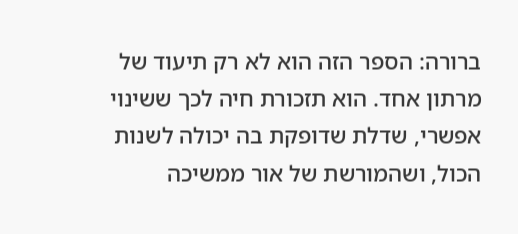ברורה: הספר הזה הוא לא רק תיעוד של מרתון אחד. הוא תזכורת חיה לכך ששינוי אפשרי, שדלת שדופקת בה יכולה לשנות הכול, ושהמורשת של אור ממשיכה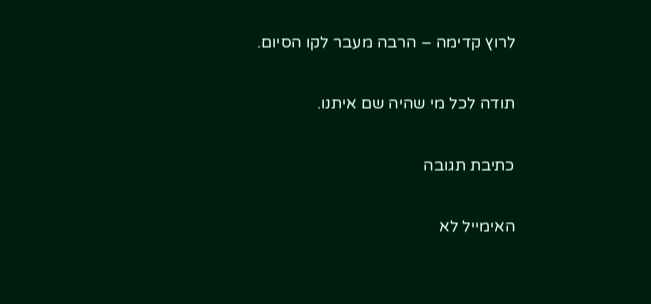לרוץ קדימה – הרבה מעבר לקו הסיום.

תודה לכל מי שהיה שם איתנו.

כתיבת תגובה

האימייל לא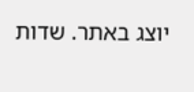יוצג באתר. שדות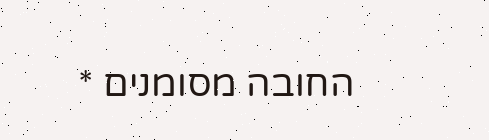החובה מסומנים *